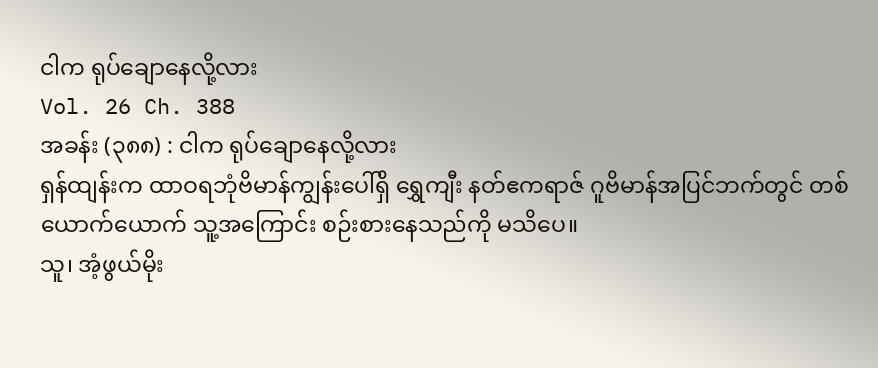ငါက ရုပ်ချောနေလို့လား
Vol. 26 Ch. 388
အခန်း (၃၈၈) : ငါက ရုပ်ချောနေလို့လား
ရှန်ထျန်းက ထာဝရဘုံဗိမာန်ကျွန်းပေါ်ရှိ ရွှေကျီး နတ်ဧကရာဇ် ဂူဗိမာန်အပြင်ဘက်တွင် တစ်ယောက်ယောက် သူ့အကြောင်း စဉ်းစားနေသည်ကို မသိပေ။
သူ၊ အံ့ဖွယ်မိုး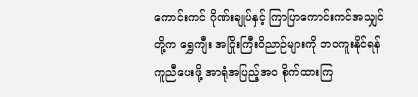ကောင်းကင် ဂိုဏ်းချုပ်နှင့် ကြာပြာကောင်းကင်အသျှင်တို့က ရွှေကျီး အငြိုးကြီးဝိညာဉ်များကို ဘဝကူးနိုင်ရန် ကူညီပေးဖို့ အာရုံအပြည့်အဝ စိုက်ထားကြ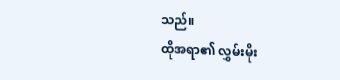သည်။
ထိုအရာ၏ လွှမ်းမိုး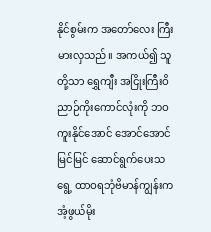နိုင်စွမ်းက အတော်လေး ကြီးမားလှသည်။ အကယ်၍ သူတို့သာ ရွှေကျီး အငြိုးကြီးဝိညာဉ်ကိုးကောင်လုံးကို ဘဝကူးနိုင်အောင် အောင်အောင်မြင်မြင် ဆောင်ရွက်ပေးသရွေ့ ထာဝရဘုံဗိမာန်ကျွန်းက အံ့ဖွယ်မိုး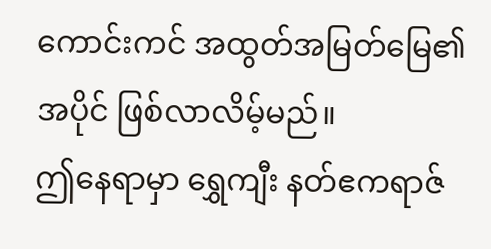ကောင်းကင် အထွတ်အမြတ်မြေ၏ အပိုင် ဖြစ်လာလိမ့်မည်။
ဤနေရာမှာ ရွှေကျီး နတ်ဧကရာဇ်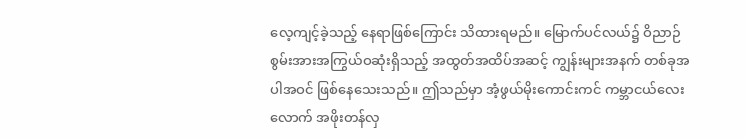လေ့ကျင့်ခဲ့သည့် နေရာဖြစ်ကြောင်း သိထားရမည်။ မြောက်ပင်လယ်၌ ဝိညာဉ်စွမ်းအားအကြွယ်ဝဆုံးရှိသည့် အထွတ်အထိပ်အဆင့် ကျွန်းများအနက် တစ်ခုအပါအဝင် ဖြစ်နေသေးသည်။ ဤသည်မှာ အံ့ဖွယ်မိုးကောင်းကင် ကမ္ဘာငယ်လေးလောက် အဖိုးတန်လှ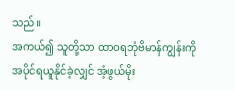သည်။
အကယ်၍ သူတို့သာ ထာဝရဘုံဗိမာန်ကျွန်းကို အပိုင်ရယူနိုင်ခဲ့လျှင် အံ့ဖွယ်မိုး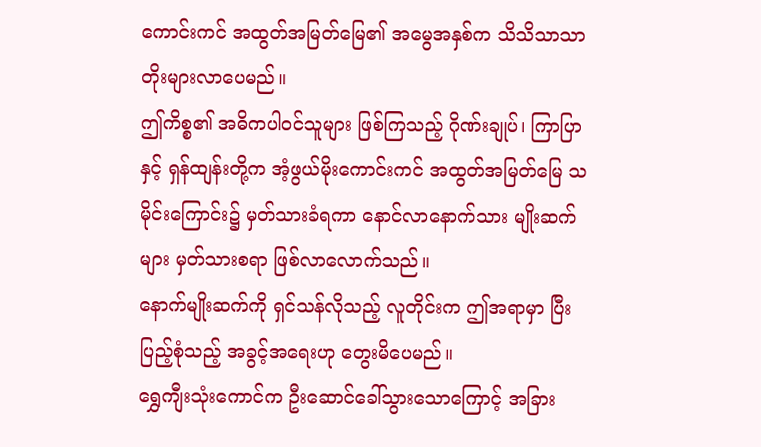ကောင်းကင် အထွတ်အမြတ်မြေ၏ အမွေအနှစ်က သိသိသာသာ တိုးများလာပေမည်။
ဤကိစ္စ၏ အဓိကပါဝင်သူများ ဖြစ်ကြသည့် ဂိုဏ်းချုပ်၊ ကြာပြာနှင့် ရှန်ထျန်းတို့က အံ့ဖွယ်မိုးကောင်းကင် အထွတ်အမြတ်မြေ သမိုင်းကြောင်း၌ မှတ်သားခံရကာ နောင်လာနောက်သား မျိုးဆက်များ မှတ်သားစရာ ဖြစ်လာလောက်သည်။
နောက်မျိုးဆက်ကို ရှင်သန်လိုသည့် လူတိုင်းက ဤအရာမှာ ပြီးပြည့်စုံသည့် အခွင့်အရေးဟု တွေးမိပေမည်။
ရွှေကျီးသုံးကောင်က ဦးဆောင်ခေါ်သွားသောကြောင့် အခြား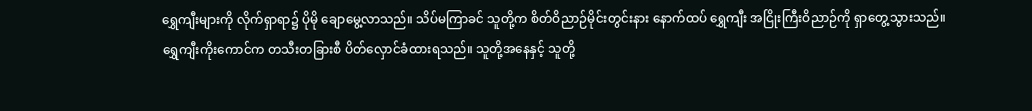ရွှေကျီးများကို လိုက်ရှာရာ၌ ပိုမို ချောမွေ့လာသည်။ သိပ်မကြာခင် သူတို့က စိတ်ဝိညာဉ်မိုင်းတွင်းနား နောက်ထပ် ရွှေကျီး အငြိုးကြီးဝိညာဉ်ကို ရှာတွေ့သွားသည်။
ရွှေကျီးကိုးကောင်က တသီးတခြားစီ ပိတ်လှောင်ခံထားရသည်။ သူတို့အနေနှင့် သူတို့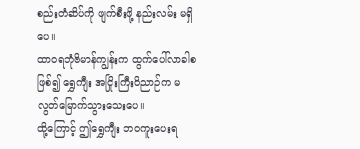စည်းတံဆိပ်ကို ဖျက်စီးဖို့ နည်းလမ်း မရှိပေ။
ထာဝရဘုံဗိမာန်ကျွန်းက ထွက်ပေါ်လာခါစ ဖြစ်၍ ရွှေကျီး အငြိုးကြီးဝိညာဉ်က မလွတ်မြောက်သွားသေးပေ။
ထို့ကြောင့် ဤရွှေကျီး ဘဝကူးပေးရ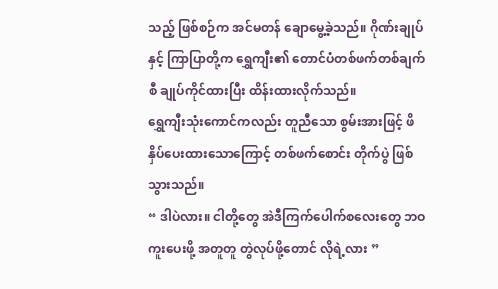သည့် ဖြစ်စဉ်က အင်မတန် ချောမွေ့ခဲ့သည်။ ဂိုဏ်းချုပ်နှင့် ကြာပြာတို့က ရွှေကျီး၏ တောင်ပံတစ်ဖက်တစ်ချက်စီ ချုပ်ကိုင်ထားပြီး ထိန်းထားလိုက်သည်။
ရွှေကျီးသုံးကောင်ကလည်း တူညီသော စွမ်းအားဖြင့် ဖိနှိပ်ပေးထားသောကြောင့် တစ်ဖက်စောင်း တိုက်ပွဲ ဖြစ်သွားသည်။
“ ဒါပဲလား။ ငါတို့တွေ အဲဒီကြက်ပေါက်စလေးတွေ ဘဝကူးပေးဖို့ အတူတူ တွဲလုပ်ဖို့တောင် လိုရဲ့လား ”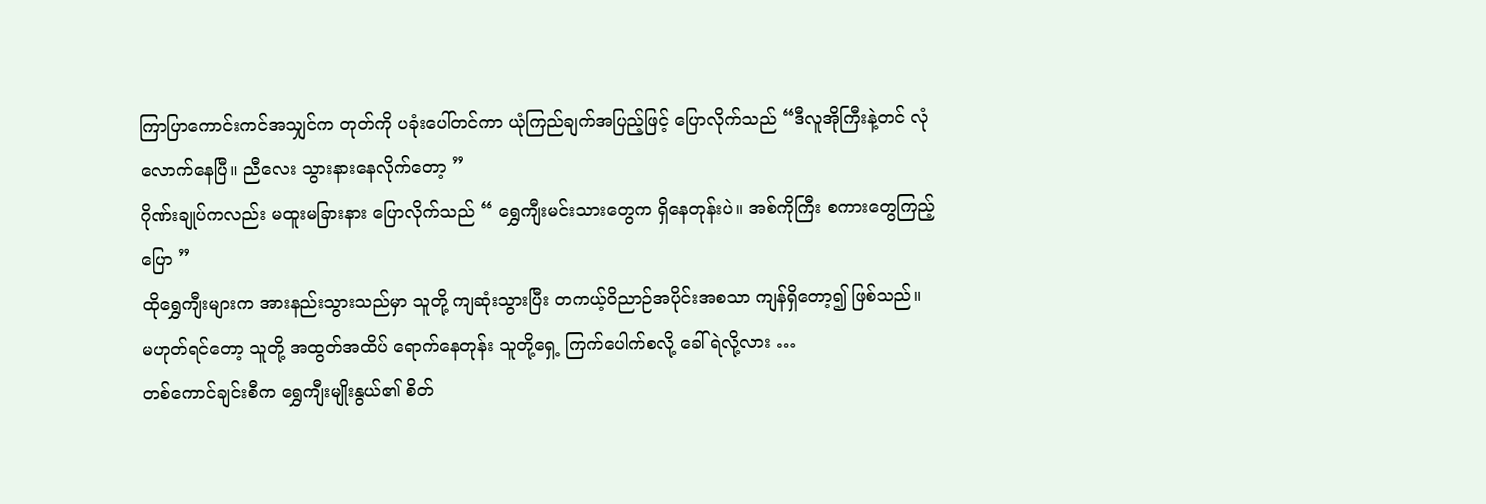ကြာပြာကောင်းကင်အသျှင်က တုတ်ကို ပခုံးပေါ်တင်ကာ ယုံကြည်ချက်အပြည့်ဖြင့် ပြောလိုက်သည် “ဒီလူအိုကြီးနဲ့တင် လုံလောက်နေပြီ။ ညီလေး သွားနားနေလိုက်တော့ ”
ဂိုဏ်းချုပ်ကလည်း မထူးမခြားနား ပြောလိုက်သည် “ ရွှေကျီးမင်းသားတွေက ရှိနေတုန်းပဲ။ အစ်ကိုကြီး စကားတွေကြည့်ပြော ”
ထိုရွှေကျီးများက အားနည်းသွားသည်မှာ သူတို့ ကျဆုံးသွားပြီး တကယ့်ဝိညာဉ်အပိုင်းအစသာ ကျန်ရှိတော့၍ ဖြစ်သည်။
မဟုတ်ရင်တော့ သူတို့ အထွတ်အထိပ် ရောက်နေတုန်း သူတို့ရှေ့ ကြက်ပေါက်စလို့ ခေါ်ရဲလို့လား …
တစ်ကောင်ချင်းစီက ရွှေကျီးမျိုးနွယ်၏ စိတ်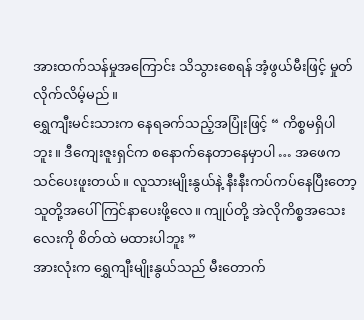အားထက်သန်မှုအကြောင်း သိသွားစေရန် အံ့ဖွယ်မီးဖြင့် မှုတ်လိုက်လိမ့်မည်။
ရွှေကျီးမင်းသားက နေရခက်သည့်အပြုံးဖြင့် “ ကိစ္စမရှိပါဘူး။ ဒီကျေးဇူးရှင်က စနောက်နေတာနေမှာပါ … အဖေက သင်ပေးဖူးတယ်။ လူသားမျိုးနွယ်နဲ့ နီးနီးကပ်ကပ်နေပြီးတော့ သူတို့အပေါ် ကြင်နာပေးဖို့လေ။ ကျုပ်တို့ အဲလိုကိစ္စအသေးလေးကို စိတ်ထဲ မထားပါဘူး ”
အားလုံးက ရွှေကျီးမျိုးနွယ်သည် မီးတောက်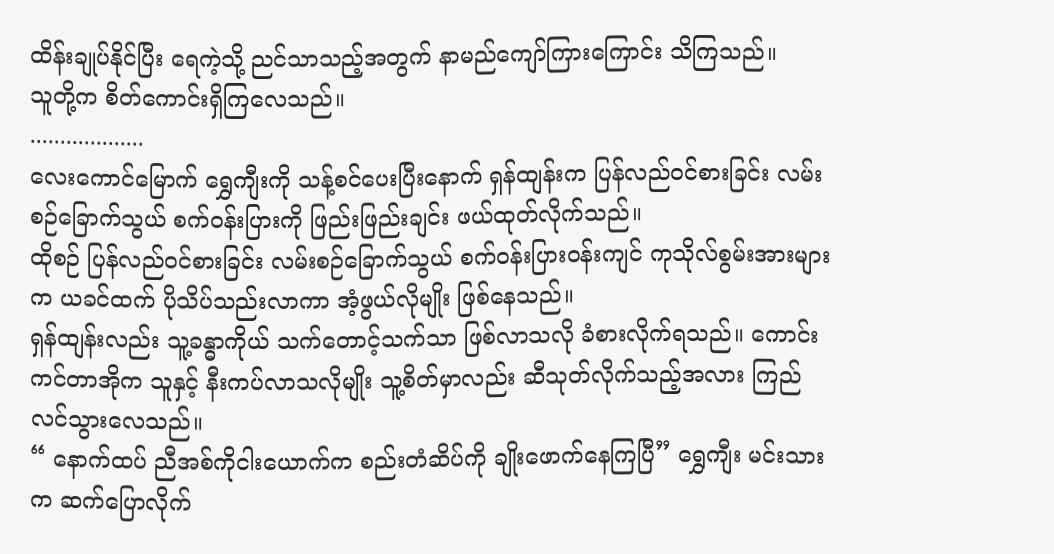ထိန်းချုပ်နိုင်ပြီး ရေကဲ့သို့ ညင်သာသည့်အတွက် နာမည်ကျော်ကြားကြောင်း သိကြသည်။
သူတို့က စိတ်ကောင်းရှိကြလေသည်။
...................
လေးကောင်မြောက် ရွှေကျီးကို သန့်စင်ပေးပြီးနောက် ရှန်ထျန်းက ပြန်လည်ဝင်စားခြင်း လမ်းစဉ်ခြောက်သွယ် စက်ဝန်းပြားကို ဖြည်းဖြည်းချင်း ဖယ်ထုတ်လိုက်သည်။
ထိုစဉ် ပြန်လည်ဝင်စားခြင်း လမ်းစဉ်ခြောက်သွယ် စက်ဝန်းပြားဝန်းကျင် ကုသိုလ်စွမ်းအားများက ယခင်ထက် ပိုသိပ်သည်းလာကာ အံ့ဖွယ်လိုမျိုး ဖြစ်နေသည်။
ရှန်ထျန်းလည်း သူ့ခန္ဓာကိုယ် သက်တောင့်သက်သာ ဖြစ်လာသလို ခံစားလိုက်ရသည်။ ကောင်းကင်တာအိုက သူနှင့် နီးကပ်လာသလိုမျိုး သူ့စိတ်မှာလည်း ဆီသုတ်လိုက်သည့်အလား ကြည်လင်သွားလေသည်။
“ နောက်ထပ် ညီအစ်ကိုငါးယောက်က စည်းတံဆိပ်ကို ချိုးဖောက်နေကြပြီ” ရွှေကျီး မင်းသားက ဆက်ပြောလိုက်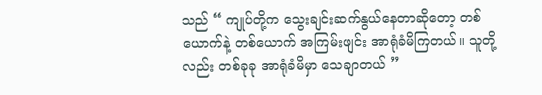သည် “ ကျုပ်တို့က သွေးချင်းဆက်နွယ်နေတာဆိုတော့ တစ်ယောက်နဲ့ တစ်ယောက် အကြမ်းဖျင်း အာရုံခံမိကြတယ်။ သူတို့လည်း တစ်ခုခု အာရုံခံမိမှာ သေချာတယ် ”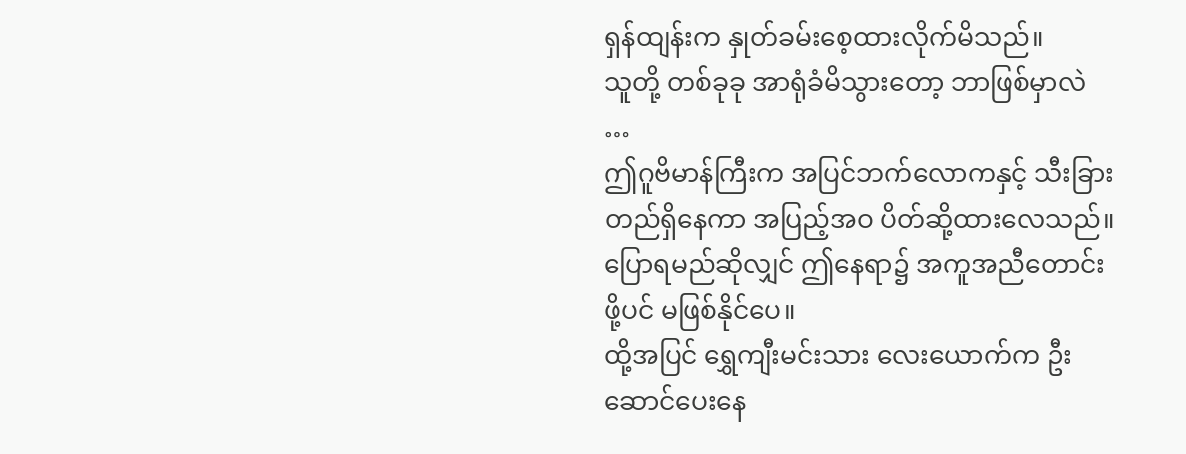ရှန်ထျန်းက နှုတ်ခမ်းစေ့ထားလိုက်မိသည်။
သူတို့ တစ်ခုခု အာရုံခံမိသွားတော့ ဘာဖြစ်မှာလဲ …
ဤဂူဗိမာန်ကြီးက အပြင်ဘက်လောကနှင့် သီးခြားတည်ရှိနေကာ အပြည့်အဝ ပိတ်ဆို့ထားလေသည်။ ပြောရမည်ဆိုလျှင် ဤနေရာ၌ အကူအညီတောင်းဖို့ပင် မဖြစ်နိုင်ပေ။
ထို့အပြင် ရွှေကျီးမင်းသား လေးယောက်က ဦးဆောင်ပေးနေ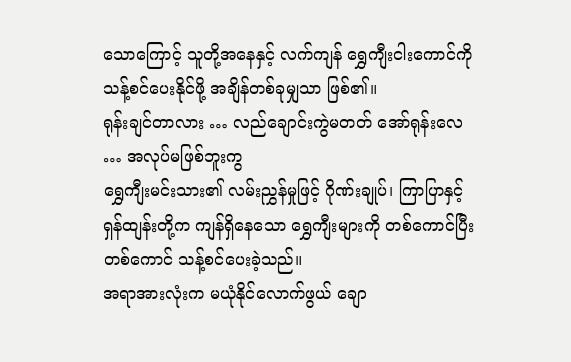သောကြောင့် သူတို့အနေနှင့် လက်ကျန် ရွှေကျီးငါးကောင်ကို သန့်စင်ပေးနိုင်ဖို့ အချိန်တစ်ခုမျှသာ ဖြစ်၏။
ရုန်းချင်တာလား … လည်ချောင်းကွဲမတတ် အော်ရုန်းလေ … အလုပ်မဖြစ်ဘူးကွ
ရွှေကျီးမင်းသား၏ လမ်းညွှန်မှုဖြင့် ဂိုဏ်းချုပ်၊ ကြာပြာနှင့် ရှန်ထျန်းတို့က ကျန်ရှိနေသော ရွှေကျီးများကို တစ်ကောင်ပြီး တစ်ကောင် သန့်စင်ပေးခဲ့သည်။
အရာအားလုံးက မယုံနိုင်လောက်ဖွယ် ချော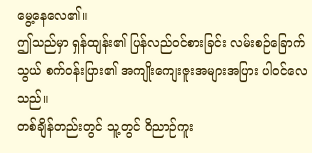မွေ့နေလေ၏။
ဤသည်မှာ ရှန်ထျန်း၏ ပြန်လည်ဝင်စားခြင်း လမ်းစဉ်ခြောက်သွယ် စက်ဝန်းပြား၏ အကျိုးကျေးဇူးအများအပြား ပါဝင်လေသည်။
တစ်ချိန်တည်းတွင် သူ့တွင် ဝိညာဉ်ကူး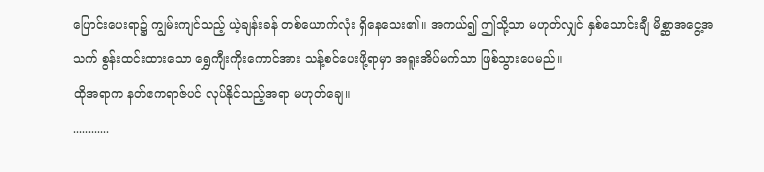ပြောင်းပေးရာ၌ ကျွမ်းကျင်သည့် ယဲ့ချန်းခန် တစ်ယောက်လုံး ရှိနေသေး၏။ အကယ်၍ ဤသို့သာ မဟုတ်လျှင် နှစ်သောင်းချီ မိစ္ဆာအငွေ့အသက် စွန်းထင်းထားသော ရွှေကျီးကိုးကောင်အား သန့်စင်ပေးဖို့ရာမှာ အရူးအိပ်မက်သာ ဖြစ်သွားပေမည်။
ထိုအရာက နတ်ဧကရာဇ်ပင် လုပ်နိုင်သည့်အရာ မဟုတ်ချေ။
............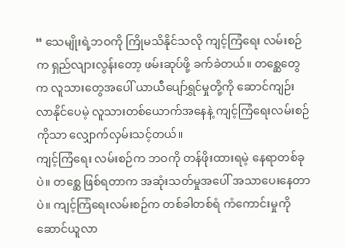“ သေမျိုးရဲ့ဘဝကို ကြိုမသိနိုင်သလို ကျင့်ကြံရေး လမ်းစဉ်က ရှည်လျားလွန်းတော့ ဖမ်းဆုပ်ဖို့ ခက်ခဲတယ်။ တစ္ဆေတွေက လူသားတွေအပေါ် ယာယီပျော်ရွှင်မှုတို့ကို ဆောင်ကျဉ်းလာနိုင်ပေမဲ့ လူသားတစ်ယောက်အနေနဲ့ ကျင့်ကြံရေးလမ်းစဉ်ကိုသာ လျှောက်လှမ်းသင့်တယ်။
ကျင့်ကြံရေး လမ်းစဉ်က ဘဝကို တန်ဖိုးထားရမဲ့ နေရာတစ်ခုပဲ။ တစ္ဆေ ဖြစ်ရတာက အဆုံးသတ်မှုအပေါ် အသာပေးနေတာပဲ။ ကျင့်ကြံရေးလမ်းစဉ်က တစ်ခါတစ်ရံ ကံကောင်းမှုကို ဆောင်ယူလာ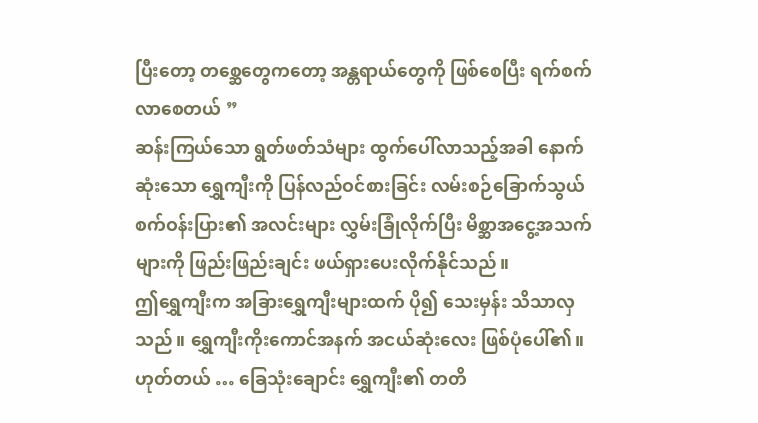ပြီးတော့ တစ္ဆေတွေကတော့ အန္တရာယ်တွေကို ဖြစ်စေပြီး ရက်စက်လာစေတယ် ”
ဆန်းကြယ်သော ရွတ်ဖတ်သံများ ထွက်ပေါ်လာသည့်အခါ နောက်ဆုံးသော ရွှေကျီးကို ပြန်လည်ဝင်စားခြင်း လမ်းစဉ်ခြောက်သွယ် စက်ဝန်းပြား၏ အလင်းများ လွှမ်းခြုံလိုက်ပြီး မိစ္ဆာအငွေ့အသက်များကို ဖြည်းဖြည်းချင်း ဖယ်ရှားပေးလိုက်နိုင်သည်။
ဤရွှေကျီးက အခြားရွှေကျီးများထက် ပို၍ သေးမှန်း သိသာလှသည်။ ရွှေကျီးကိုးကောင်အနက် အငယ်ဆုံးလေး ဖြစ်ပုံပေါ်၏။
ဟုတ်တယ် … ခြေသုံးချောင်း ရွှေကျီး၏ တတိ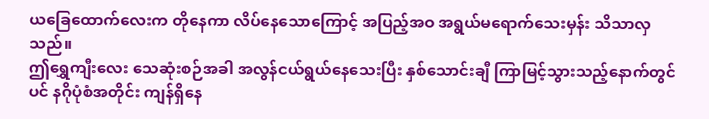ယခြေထောက်လေးက တိုနေကာ လိပ်နေသောကြောင့် အပြည့်အဝ အရွယ်မရောက်သေးမှန်း သိသာလှသည်။
ဤရွှေကျီးလေး သေဆုံးစဉ်အခါ အလွန်ငယ်ရွယ်နေသေးပြီး နှစ်သောင်းချီ ကြာမြင့်သွားသည့်နောက်တွင်ပင် နဂိုပုံစံအတိုင်း ကျန်ရှိနေ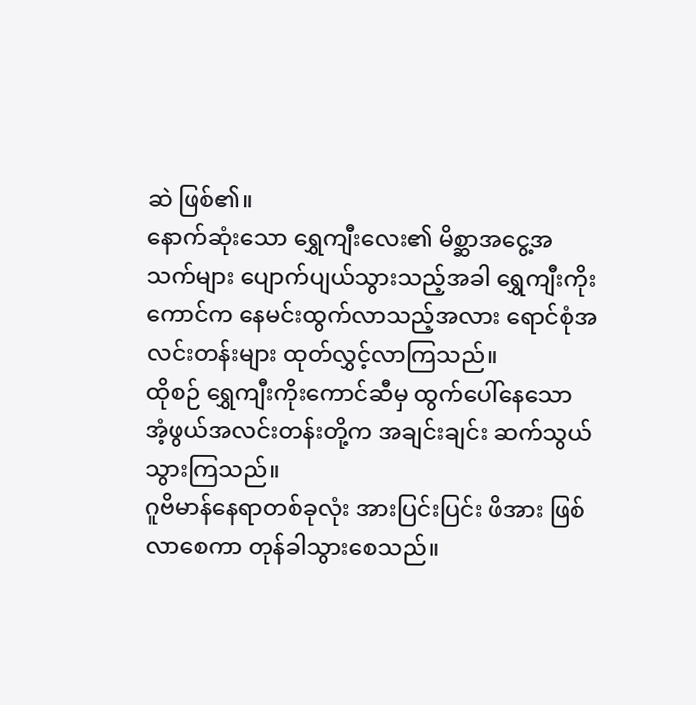ဆဲ ဖြစ်၏။
နောက်ဆုံးသော ရွှေကျီးလေး၏ မိစ္ဆာအငွေ့အသက်များ ပျောက်ပျယ်သွားသည့်အခါ ရွှေကျီးကိုးကောင်က နေမင်းထွက်လာသည့်အလား ရောင်စုံအလင်းတန်းများ ထုတ်လွှင့်လာကြသည်။
ထိုစဉ် ရွှေကျီးကိုးကောင်ဆီမှ ထွက်ပေါ်နေသော အံ့ဖွယ်အလင်းတန်းတို့က အချင်းချင်း ဆက်သွယ်သွားကြသည်။
ဂူဗိမာန်နေရာတစ်ခုလုံး အားပြင်းပြင်း ဖိအား ဖြစ်လာစေကာ တုန်ခါသွားစေသည်။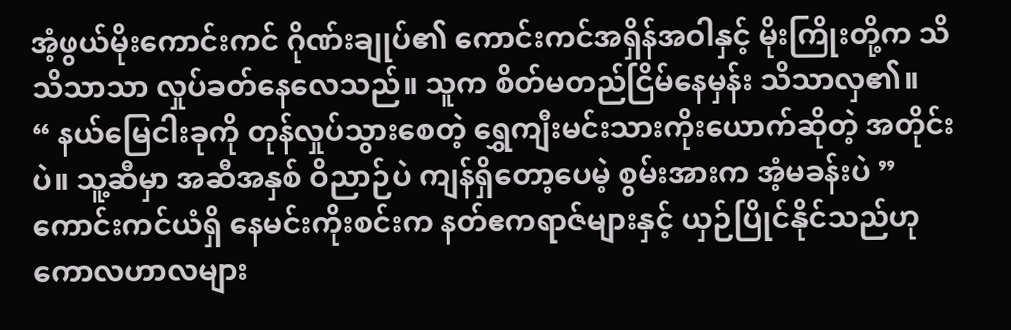အံ့ဖွယ်မိုးကောင်းကင် ဂိုဏ်းချုပ်၏ ကောင်းကင်အရှိန်အဝါနှင့် မိုးကြိုးတို့က သိသိသာသာ လှုပ်ခတ်နေလေသည်။ သူက စိတ်မတည်ငြိမ်နေမှန်း သိသာလှ၏။
“ နယ်မြေငါးခုကို တုန်လှုပ်သွားစေတဲ့ ရွှေကျီးမင်းသားကိုးယောက်ဆိုတဲ့ အတိုင်းပဲ။ သူ့ဆီမှာ အဆီအနှစ် ဝိညာဉ်ပဲ ကျန်ရှိတော့ပေမဲ့ စွမ်းအားက အံ့မခန်းပဲ ”
ကောင်းကင်ယံရှိ နေမင်းကိုးစင်းက နတ်ဧကရာဇ်များနှင့် ယှဉ်ပြိုင်နိုင်သည်ဟု ကောလဟာလများ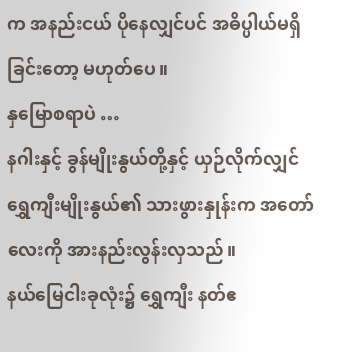က အနည်းငယ် ပိုနေလျှင်ပင် အဓိပ္ပါယ်မရှိခြင်းတော့ မဟုတ်ပေ။
နှမြောစရာပဲ …
နဂါးနှင့် ခွန်မျိုးနွယ်တို့နှင့် ယှဉ်လိုက်လျှင် ရွှေကျီးမျိုးနွယ်၏ သားဖွားနှုန်းက အတော်လေးကို အားနည်းလွန်းလှသည်။
နယ်မြေငါးခုလုံး၌ ရွှေကျီး နတ်ဧ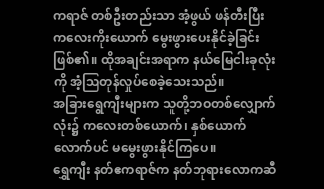ကရာဇ် တစ်ဦးတည်းသာ အံ့ဖွယ် ဖန်တီးပြီး ကလေးကိုးယောက် မွေးဖွားပေးနိုင်ခဲ့ခြင်း ဖြစ်၏။ ထိုအချင်းအရာက နယ်မြေငါးခုလုံးကို အံ့ဩတုန်လှုပ်စေခဲ့သေးသည်။
အခြားရွေကျီးများက သူတို့ဘဝတစ်လျှောက်လုံး၌ ကလေးတစ်ယောက်၊ နှစ်ယောက်လောက်ပင် မမွေးဖွားနိုင်ကြပေ။
ရွှေကျီး နတ်ဧကရာဇ်က နတ်ဘုရားလောကဆီ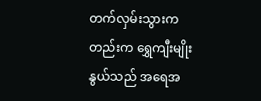တက်လှမ်းသွားကတည်းက ရွှေကျီးမျိုးနွယ်သည် အရေအ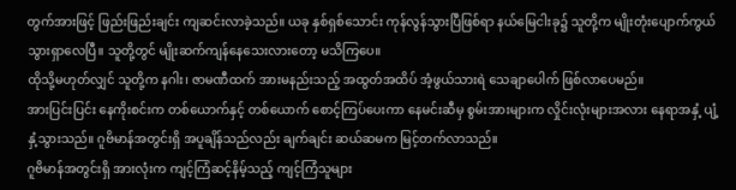တွက်အားဖြင့် ဖြည်းဖြည်းချင်း ကျဆင်းလာခဲ့သည်။ ယခု နှစ်ရှစ်သောင်း ကုန်လွန်သွားပြီဖြစ်ရာ နယ်မြေငါးခု၌ သူတို့က မျိုးတုံးပျောက်ကွယ်သွားရှာလေပြီ။ သူတို့တွင် မျိုးဆက်ကျန်နေသေးလားတော့ မသိကြပေ။
ထိုသို့မဟုတ်လျှင် သူတို့က နဂါး၊ ဇာမဏီထက် အားမနည်းသည့် အထွတ်အထိပ် အံ့ဖွယ်သားရဲ သေချာပေါက် ဖြစ်လာပေမည်။
အားပြင်းပြင်း နေကိုးစင်းက တစ်ယောက်နှင့် တစ်ယောက် စောင့်ကြပ်ပေးကာ နေမင်းဆီမှ စွမ်းအားများက လှိုင်းလုံးများအလား နေရာအနှံ့ ပျံ့နှံ့သွားသည်။ ဂူဗိမာန်အတွင်းရှိ အပူချိန်သည်လည်း ချက်ချင်း ဆယ်ဆမက မြင့်တက်လာသည်။
ဂူဗိမာန်အတွင်းရှိ အားလုံးက ကျင့်ကြံဆင့်နိမ့်သည့် ကျင့်ကြံသူများ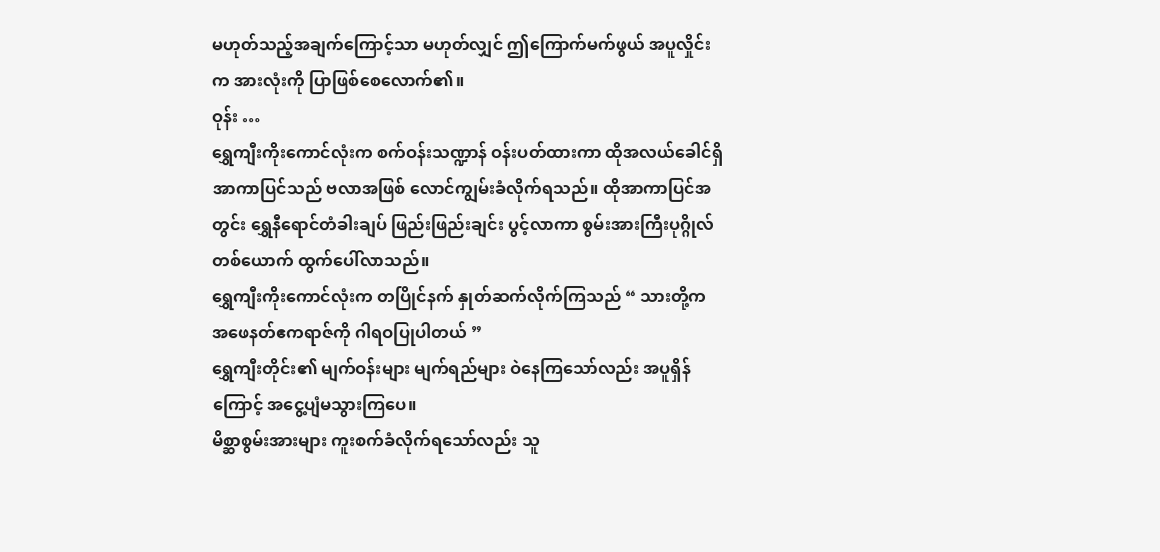မဟုတ်သည့်အချက်ကြောင့်သာ မဟုတ်လျှင် ဤကြောက်မက်ဖွယ် အပူလှိုင်းက အားလုံးကို ပြာဖြစ်စေလောက်၏။
ဝုန်း …
ရွှေကျီးကိုးကောင်လုံးက စက်ဝန်းသဏ္ဍာန် ဝန်းပတ်ထားကာ ထိုအလယ်ခေါင်ရှိ အာကာပြင်သည် ဗလာအဖြစ် လောင်ကျွမ်းခံလိုက်ရသည်။ ထိုအာကာပြင်အတွင်း ရွှေနီရောင်တံခါးချပ် ဖြည်းဖြည်းချင်း ပွင့်လာကာ စွမ်းအားကြီးပုဂ္ဂိုလ်တစ်ယောက် ထွက်ပေါ်လာသည်။
ရွှေကျီးကိုးကောင်လုံးက တပြိုင်နက် နှုတ်ဆက်လိုက်ကြသည် “ သားတို့က အဖေနတ်ဧကရာဇ်ကို ဂါရဝပြုပါတယ် ”
ရွှေကျီးတိုင်း၏ မျက်ဝန်းများ မျက်ရည်များ ဝဲနေကြသော်လည်း အပူရှိန်ကြောင့် အငွေ့ပျံမသွားကြပေ။
မိစ္ဆာစွမ်းအားများ ကူးစက်ခံလိုက်ရသော်လည်း သူ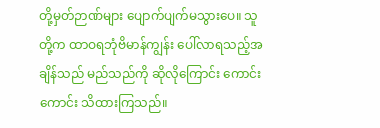တို့မှတ်ဉာဏ်များ ပျောက်ပျက်မသွားပေ။ သူတို့က ထာဝရဘုံဗိမာန်ကျွန်း ပေါ်လာရသည့်အချိန်သည် မည်သည်ကို ဆိုလိုကြောင်း ကောင်းကောင်း သိထားကြသည်။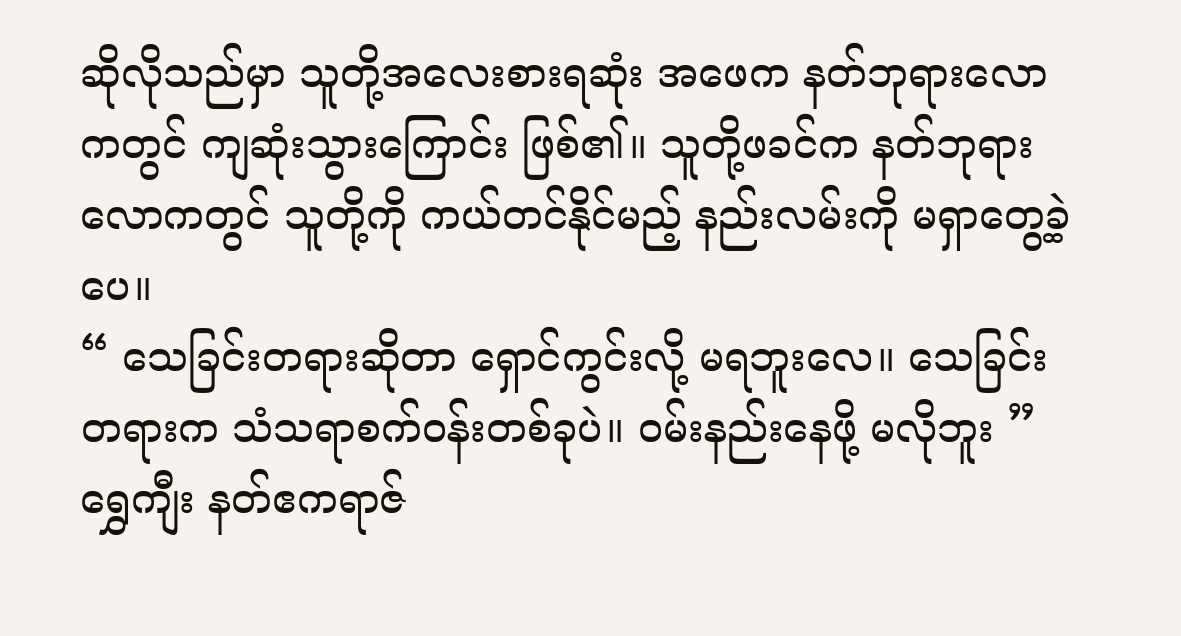ဆိုလိုသည်မှာ သူတို့အလေးစားရဆုံး အဖေက နတ်ဘုရားလောကတွင် ကျဆုံးသွားကြောင်း ဖြစ်၏။ သူတို့ဖခင်က နတ်ဘုရားလောကတွင် သူတို့ကို ကယ်တင်နိုင်မည့် နည်းလမ်းကို မရှာတွေ့ခဲ့ပေ။
“ သေခြင်းတရားဆိုတာ ရှောင်ကွင်းလို့ မရဘူးလေ။ သေခြင်းတရားက သံသရာစက်ဝန်းတစ်ခုပဲ။ ဝမ်းနည်းနေဖို့ မလိုဘူး ”
ရွှေကျီး နတ်ဧကရာဇ်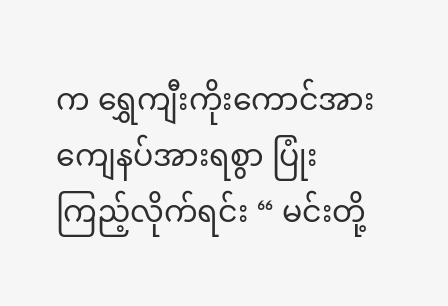က ရွှေကျီးကိုးကောင်အား ကျေနပ်အားရစွာ ပြုံးကြည့်လိုက်ရင်း “ မင်းတို့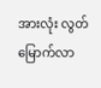အားလုံး လွတ်မြောက်လာ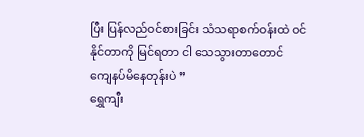ပြီး ပြန်လည်ဝင်စားခြင်း သံသရာစက်ဝန်းထဲ ဝင်နိုင်တာကို မြင်ရတာ ငါ သေသွားတာတောင် ကျေနပ်မိနေတုန်းပဲ ”
ရွှေကျီး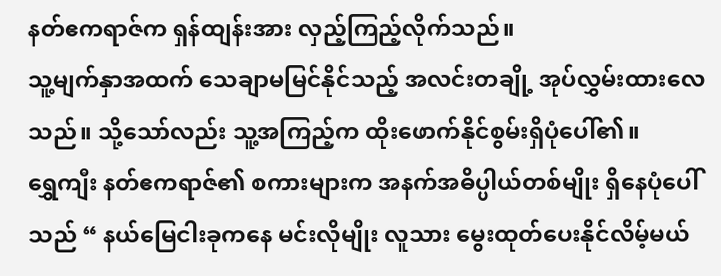နတ်ဧကရာဇ်က ရှန်ထျန်းအား လှည့်ကြည့်လိုက်သည်။
သူ့မျက်နှာအထက် သေချာမမြင်နိုင်သည့် အလင်းတချို့ အုပ်လွှမ်းထားလေသည်။ သို့သော်လည်း သူ့အကြည့်က ထိုးဖောက်နိုင်စွမ်းရှိပုံပေါ်၏။
ရွှေကျီး နတ်ဧကရာဇ်၏ စကားများက အနက်အဓိပ္ပါယ်တစ်မျိုး ရှိနေပုံပေါ်သည် “ နယ်မြေငါးခုကနေ မင်းလိုမျိုး လူသား မွေးထုတ်ပေးနိုင်လိမ့်မယ်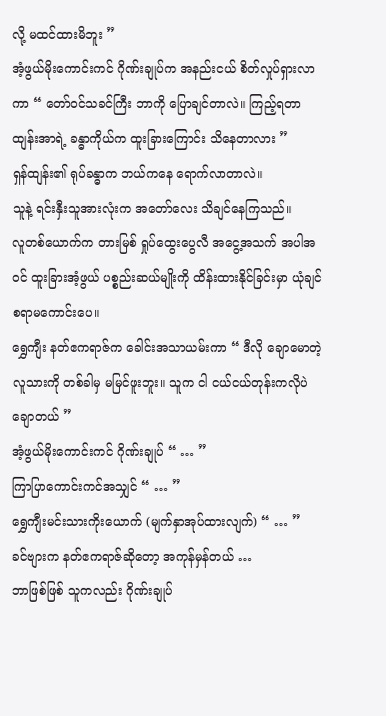လို့ မထင်ထားမိဘူး ”
အံ့ဖွယ်မိုးကောင်းကင် ဂိုဏ်းချုပ်က အနည်းငယ် စိတ်လှုပ်ရှားလာကာ “ တော်ဝင်သခင်ကြီး ဘာကို ပြောချင်တာလဲ။ ကြည့်ရတာ ထျန်းအာရဲ့ ခန္ဓာကိုယ်က ထူးခြားကြောင်း သိနေတာလား ”
ရှန်ထျန်း၏ ရုပ်ခန္ဓာက ဘယ်ကနေ ရောက်လာတာလဲ။
သူနဲ့ ရင်းနှီးသူအားလုံးက အတော်လေး သိချင်နေကြသည်။
လူတစ်ယောက်က တားမြစ် ရှုပ်ထွေးပွေလီ အငွေ့အသက် အပါအဝင် ထူးခြားအံ့ဖွယ် ပစ္စည်းဆယ်မျိုးကို ထိန်းထားနိုင်ခြင်းမှာ ယုံချင်စရာမကောင်းပေ။
ရွှေကျီး နတ်ဧကရာဇ်က ခေါင်းအသာယမ်းကာ “ ဒီလို ချောမောတဲ့ လူသားကို တစ်ခါမှ မမြင်ဖူးဘူး။ သူက ငါ ငယ်ငယ်တုန်းကလိုပဲ ချောတယ် ”
အံ့ဖွယ်မိုးကောင်းကင် ဂိုဏ်းချုပ် “ … ”
ကြာပြာကောင်းကင်အသျှင် “ … ”
ရွှေကျီးမင်းသားကိုးယောက် (မျက်နှာအုပ်ထားလျက်) “ … ”
ခင်ဗျားက နတ်ဧကရာဇ်ဆိုတော့ အကုန်မှန်တယ် …
ဘာဖြစ်ဖြစ် သူကလည်း ဂိုဏ်းချုပ်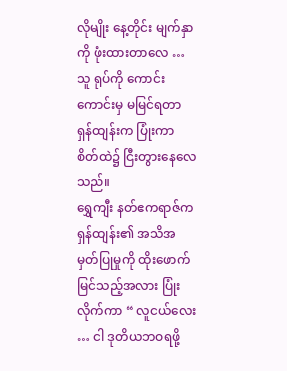လိုမျိုး နေ့တိုင်း မျက်နှာကို ဖုံးထားတာလေ … သူ ရုပ်ကို ကောင်းကောင်းမှ မမြင်ရတာ
ရှန်ထျန်းက ပြုံးကာ စိတ်ထဲ၌ ငြီးတွားနေလေသည်။
ရွှေကျီး နတ်ဧကရာဇ်က ရှန်ထျန်း၏ အသိအမှတ်ပြုမှုကို ထိုးဖောက်မြင်သည့်အလား ပြုံးလိုက်ကာ “ လူငယ်လေး … ငါ ဒုတိယဘဝရဖို့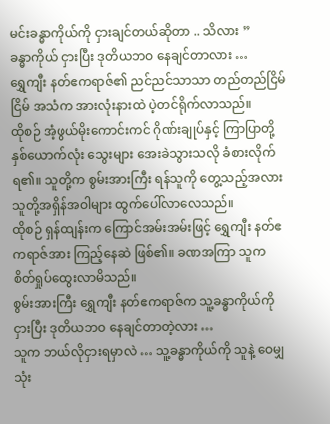မင်းခန္ဓာကိုယ်ကို ငှားချင်တယ်ဆိုတာ .. သိလား ”
ခန္ဓာကိုယ် ငှားပြီး ဒုတိယဘဝ နေချင်တာလား …
ရွှေကျီး နတ်ဧကရာဇ်၏ ညင်ညင်သာသာ တည်တည်ငြိမ်ငြိမ် အသံက အားလုံးနားထဲ ပဲ့တင်ရိုက်လာသည်။
ထိုစဉ် အံ့ဖွယ်မိုးကောင်းကင် ဂိုဏ်းချုပ်နှင့် ကြာပြာတို့နှစ်ယောက်လုံး သွေးများ အေးခဲသွားသလို ခံစားလိုက်ရ၏။ သူတို့က စွမ်းအားကြီး ရန်သူကို တွေ့သည့်အလား သူတို့အရှိန်အဝါများ ထွက်ပေါ်လာလေသည်။
ထိုစဉ် ရှန်ထျန်းက ကြောင်အမ်းအမ်းဖြင့် ရွှေကျီး နတ်ဧကရာဇ်အား ကြည့်နေဆဲ ဖြစ်၏။ ခဏအကြာ သူက စိတ်ရှုပ်ထွေးလာမိသည်။
စွမ်းအားကြီး ရွှေကျီး နတ်ဧကရာဇ်က သူ့ခန္ဓာကိုယ်ကို ငှားပြီး ဒုတိယဘဝ နေချင်တာတဲ့လား …
သူက ဘယ်လိုငှားရမှာလဲ … သူ့ခန္ဓာကိုယ်ကို သူနဲ့ ဝေမျှသုံး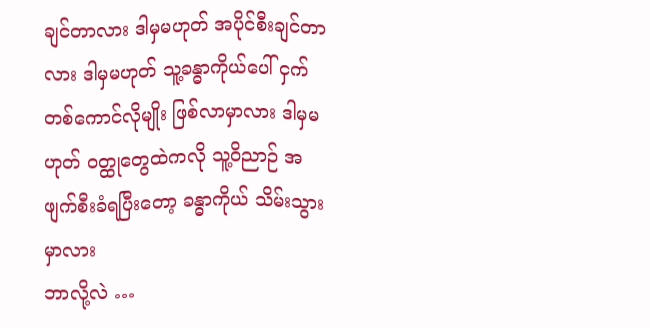ချင်တာလား ဒါမှမဟုတ် အပိုင်စီးချင်တာလား ဒါမှမဟုတ် သူ့ခန္ဓာကိုယ်ပေါ် ငှက်တစ်ကောင်လိုမျိုး ဖြစ်လာမှာလား ဒါမှမဟုတ် ဝတ္ထုတွေထဲကလို သူ့ဝိညာဉ် အဖျက်စီးခံရပြီးတော့ ခန္ဓာကိုယ် သိမ်းသွားမှာလား
ဘာလို့လဲ …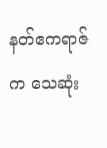နတ်ဧကရာဇ်က သေဆုံး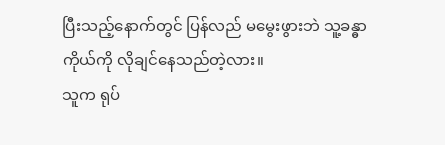ပြီးသည့်နောက်တွင် ပြန်လည် မမွေးဖွားဘဲ သူ့ခန္ဓာကိုယ်ကို လိုချင်နေသည်တဲ့လား။
သူက ရုပ်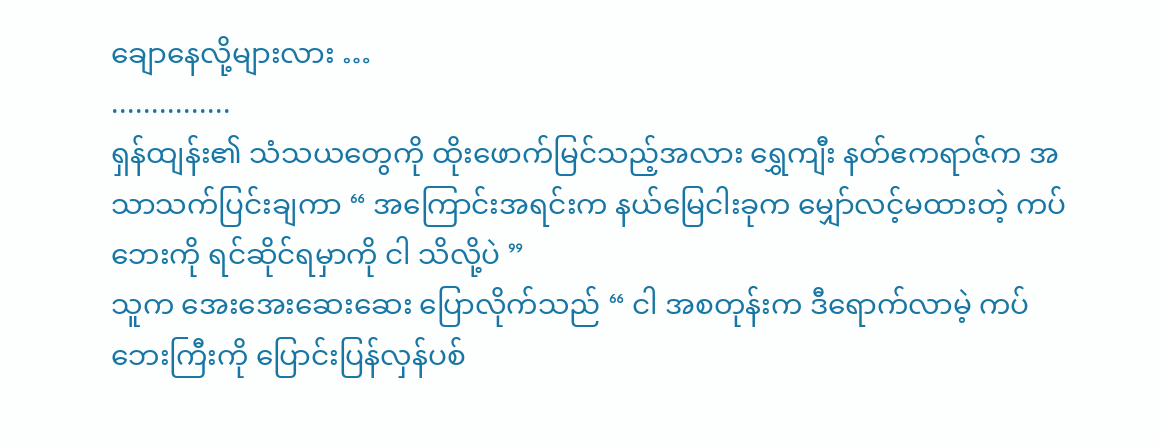ချောနေလို့များလား …
...............
ရှန်ထျန်း၏ သံသယတွေကို ထိုးဖောက်မြင်သည့်အလား ရွှေကျီး နတ်ဧကရာဇ်က အသာသက်ပြင်းချကာ “ အကြောင်းအရင်းက နယ်မြေငါးခုက မျှော်လင့်မထားတဲ့ ကပ်ဘေးကို ရင်ဆိုင်ရမှာကို ငါ သိလို့ပဲ ”
သူက အေးအေးဆေးဆေး ပြောလိုက်သည် “ ငါ အစတုန်းက ဒီရောက်လာမဲ့ ကပ်ဘေးကြီးကို ပြောင်းပြန်လှန်ပစ်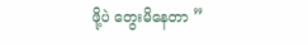ဖို့ပဲ တွေးမိနေတာ ”